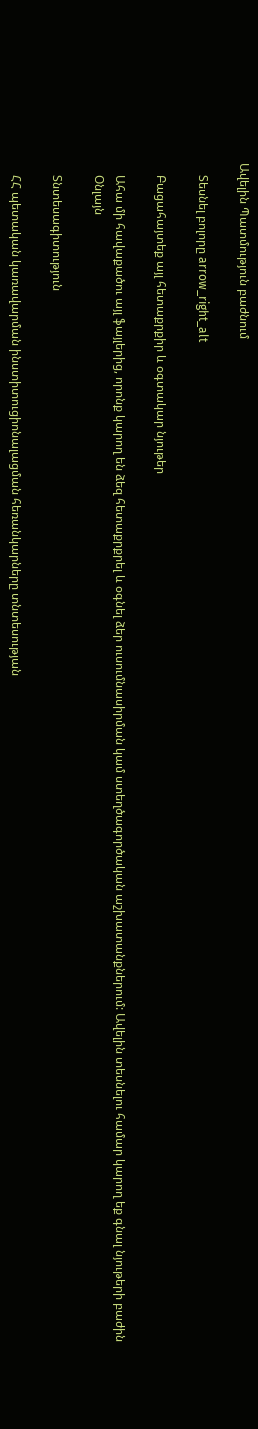Ավելին Պատմություն բաժնում

    Տեսնել բոլորը arrow_right_alt

    Բացահայտեք այլ հետաքրքիր և օգտակար նյութեր

    Ահա մի հավաքածու այլ ֆայլերից, որոնք կարող են ձեզ հետաքրքրել և օգնել ձեր ուսումնասիրման կամ ստեղծագործական աշխատանքներում: Ավելին տեսնելու համար կարող եք գնալ նյութերի բաժին
    Օնլայն

    Տնտեսագիտություն

    ՀՀ պետական կառավարման ինստիտուցիոնալացման հեռանկարները տնտեսության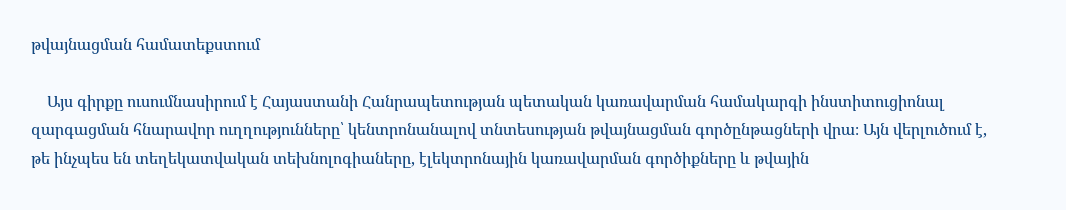թվայնացման համատեքստում

    Այս գիրքը ուսումնասիրում է Հայաստանի Հանրապետության պետական կառավարման համակարգի ինստիտուցիոնալ զարգացման հնարավոր ուղղությունները՝ կենտրոնանալով տնտեսության թվայնացման գործընթացների վրա։ Այն վերլուծում է, թե ինչպես են տեղեկատվական տեխնոլոգիաները, էլեկտրոնային կառավարման գործիքները և թվային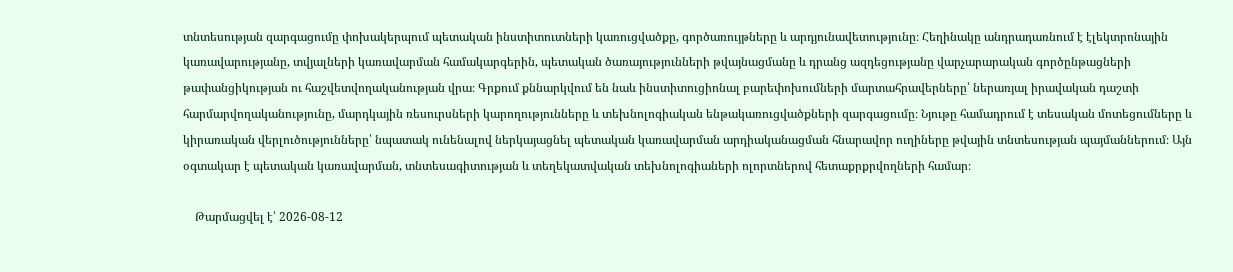տնտեսության զարգացումը փոխակերպում պետական ինստիտուտների կառուցվածքը, գործառույթները և արդյունավետությունը։ Հեղինակը անդրադառնում է էլեկտրոնային կառավարությանը, տվյալների կառավարման համակարգերին, պետական ծառայությունների թվայնացմանը և դրանց ազդեցությանը վարչարարական գործընթացների թափանցիկության ու հաշվետվողականության վրա։ Գրքում քննարկվում են նաև ինստիտուցիոնալ բարեփոխումների մարտահրավերները՝ ներառյալ իրավական դաշտի հարմարվողականությունը, մարդկային ռեսուրսների կարողությունները և տեխնոլոգիական ենթակառուցվածքների զարգացումը։ Նյութը համադրում է տեսական մոտեցումները և կիրառական վերլուծությունները՝ նպատակ ունենալով ներկայացնել պետական կառավարման արդիականացման հնարավոր ուղիները թվային տնտեսության պայմաններում։ Այն օգտակար է պետական կառավարման, տնտեսագիտության և տեղեկատվական տեխնոլոգիաների ոլորտներով հետաքրքրվողների համար։

    Թարմացվել է՝ 2026-08-12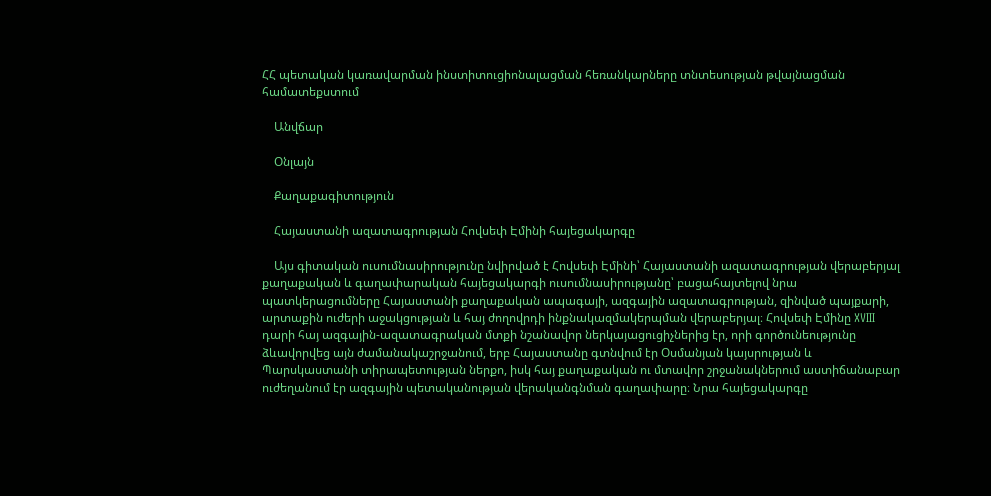ՀՀ պետական կառավարման ինստիտուցիոնալացման հեռանկարները տնտեսության թվայնացման համատեքստում

    Անվճար

    Օնլայն

    Քաղաքագիտություն

    Հայաստանի ազատագրության Հովսեփ Էմինի հայեցակարգը

    Այս գիտական ուսումնասիրությունը նվիրված է Հովսեփ Էմինի՝ Հայաստանի ազատագրության վերաբերյալ քաղաքական և գաղափարական հայեցակարգի ուսումնասիրությանը՝ բացահայտելով նրա պատկերացումները Հայաստանի քաղաքական ապագայի, ազգային ազատագրության, զինված պայքարի, արտաքին ուժերի աջակցության և հայ ժողովրդի ինքնակազմակերպման վերաբերյալ։ Հովսեփ Էմինը XVIII դարի հայ ազգային-ազատագրական մտքի նշանավոր ներկայացուցիչներից էր, որի գործունեությունը ձևավորվեց այն ժամանակաշրջանում, երբ Հայաստանը գտնվում էր Օսմանյան կայսրության և Պարսկաստանի տիրապետության ներքո, իսկ հայ քաղաքական ու մտավոր շրջանակներում աստիճանաբար ուժեղանում էր ազգային պետականության վերականգնման գաղափարը։ Նրա հայեցակարգը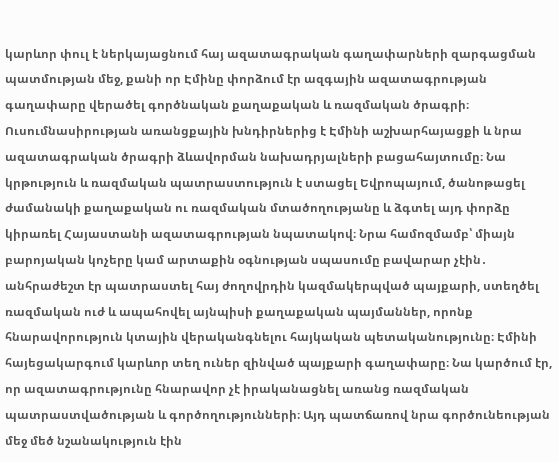կարևոր փուլ է ներկայացնում հայ ազատագրական գաղափարների զարգացման պատմության մեջ, քանի որ Էմինը փորձում էր ազգային ազատագրության գաղափարը վերածել գործնական քաղաքական և ռազմական ծրագրի։ Ուսումնասիրության առանցքային խնդիրներից է Էմինի աշխարհայացքի և նրա ազատագրական ծրագրի ձևավորման նախադրյալների բացահայտումը։ Նա կրթություն և ռազմական պատրաստություն է ստացել Եվրոպայում, ծանոթացել ժամանակի քաղաքական ու ռազմական մտածողությանը և ձգտել այդ փորձը կիրառել Հայաստանի ազատագրության նպատակով։ Նրա համոզմամբ՝ միայն բարոյական կոչերը կամ արտաքին օգնության սպասումը բավարար չէին․ անհրաժեշտ էր պատրաստել հայ ժողովրդին կազմակերպված պայքարի, ստեղծել ռազմական ուժ և ապահովել այնպիսի քաղաքական պայմաններ, որոնք հնարավորություն կտային վերականգնելու հայկական պետականությունը։ Էմինի հայեցակարգում կարևոր տեղ ուներ զինված պայքարի գաղափարը։ Նա կարծում էր, որ ազատագրությունը հնարավոր չէ իրականացնել առանց ռազմական պատրաստվածության և գործողությունների։ Այդ պատճառով նրա գործունեության մեջ մեծ նշանակություն էին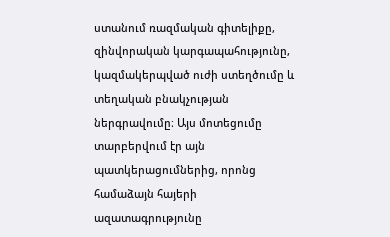ստանում ռազմական գիտելիքը, զինվորական կարգապահությունը, կազմակերպված ուժի ստեղծումը և տեղական բնակչության ներգրավումը։ Այս մոտեցումը տարբերվում էր այն պատկերացումներից, որոնց համաձայն հայերի ազատագրությունը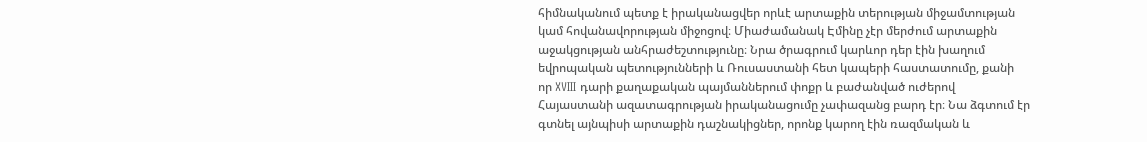հիմնականում պետք է իրականացվեր որևէ արտաքին տերության միջամտության կամ հովանավորության միջոցով։ Միաժամանակ Էմինը չէր մերժում արտաքին աջակցության անհրաժեշտությունը։ Նրա ծրագրում կարևոր դեր էին խաղում եվրոպական պետությունների և Ռուսաստանի հետ կապերի հաստատումը, քանի որ XVIII դարի քաղաքական պայմաններում փոքր և բաժանված ուժերով Հայաստանի ազատագրության իրականացումը չափազանց բարդ էր։ Նա ձգտում էր գտնել այնպիսի արտաքին դաշնակիցներ, որոնք կարող էին ռազմական և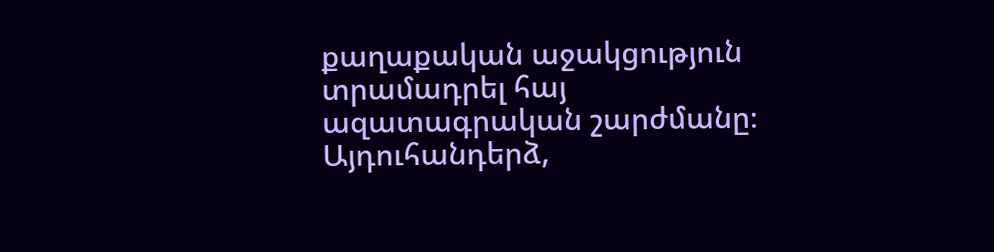քաղաքական աջակցություն տրամադրել հայ ազատագրական շարժմանը։ Այդուհանդերձ,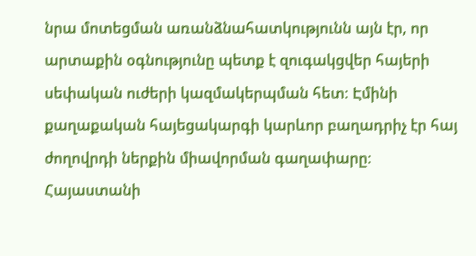նրա մոտեցման առանձնահատկությունն այն էր, որ արտաքին օգնությունը պետք է զուգակցվեր հայերի սեփական ուժերի կազմակերպման հետ։ Էմինի քաղաքական հայեցակարգի կարևոր բաղադրիչ էր հայ ժողովրդի ներքին միավորման գաղափարը։ Հայաստանի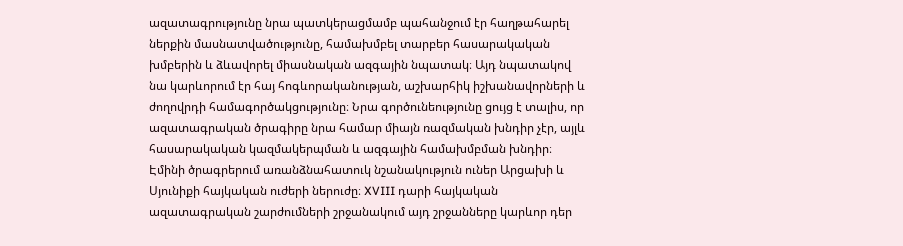ազատագրությունը նրա պատկերացմամբ պահանջում էր հաղթահարել ներքին մասնատվածությունը, համախմբել տարբեր հասարակական խմբերին և ձևավորել միասնական ազգային նպատակ։ Այդ նպատակով նա կարևորում էր հայ հոգևորականության, աշխարհիկ իշխանավորների և ժողովրդի համագործակցությունը։ Նրա գործունեությունը ցույց է տալիս, որ ազատագրական ծրագիրը նրա համար միայն ռազմական խնդիր չէր, այլև հասարակական կազմակերպման և ազգային համախմբման խնդիր։ Էմինի ծրագրերում առանձնահատուկ նշանակություն ուներ Արցախի և Սյունիքի հայկական ուժերի ներուժը։ XVIII դարի հայկական ազատագրական շարժումների շրջանակում այդ շրջանները կարևոր դեր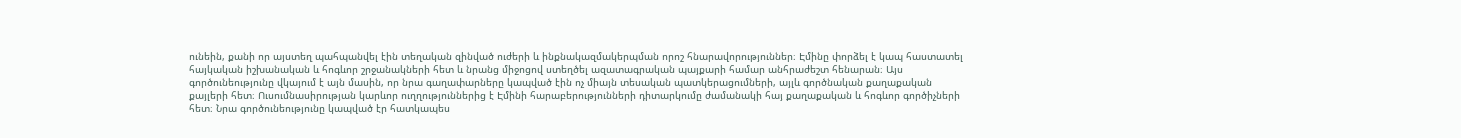ունեին, քանի որ այստեղ պահպանվել էին տեղական զինված ուժերի և ինքնակազմակերպման որոշ հնարավորություններ։ Էմինը փորձել է կապ հաստատել հայկական իշխանական և հոգևոր շրջանակների հետ և նրանց միջոցով ստեղծել ազատագրական պայքարի համար անհրաժեշտ հենարան։ Այս գործունեությունը վկայում է այն մասին, որ նրա գաղափարները կապված էին ոչ միայն տեսական պատկերացումների, այլև գործնական քաղաքական քայլերի հետ։ Ուսումնասիրության կարևոր ուղղություններից է Էմինի հարաբերությունների դիտարկումը ժամանակի հայ քաղաքական և հոգևոր գործիչների հետ։ Նրա գործունեությունը կապված էր հատկապես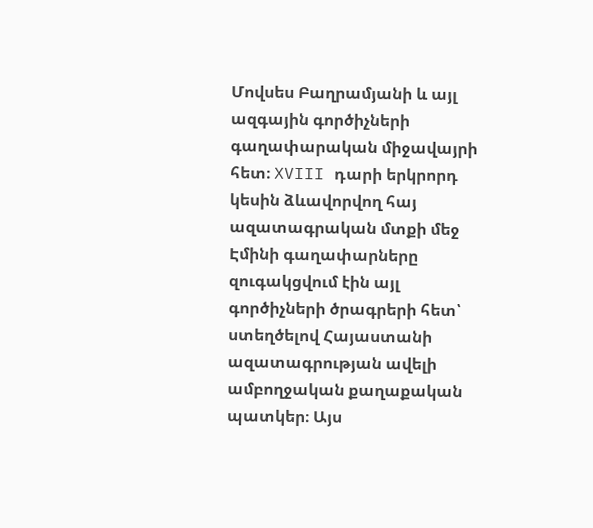Մովսես Բաղրամյանի և այլ ազգային գործիչների գաղափարական միջավայրի հետ։ XVIII դարի երկրորդ կեսին ձևավորվող հայ ազատագրական մտքի մեջ Էմինի գաղափարները զուգակցվում էին այլ գործիչների ծրագրերի հետ՝ ստեղծելով Հայաստանի ազատագրության ավելի ամբողջական քաղաքական պատկեր։ Այս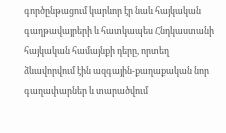գործընթացում կարևոր էր նաև հայկական գաղթավայրերի և հատկապես Հնդկաստանի հայկական համայնքի դերը, որտեղ ձևավորվում էին ազգային-քաղաքական նոր գաղափարներ և տարածվում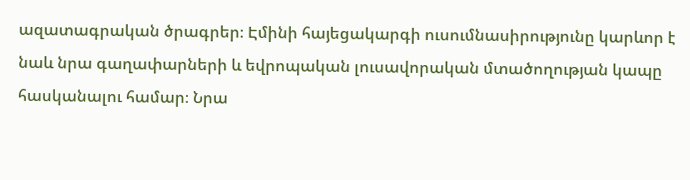ազատագրական ծրագրեր։ Էմինի հայեցակարգի ուսումնասիրությունը կարևոր է նաև նրա գաղափարների և եվրոպական լուսավորական մտածողության կապը հասկանալու համար։ Նրա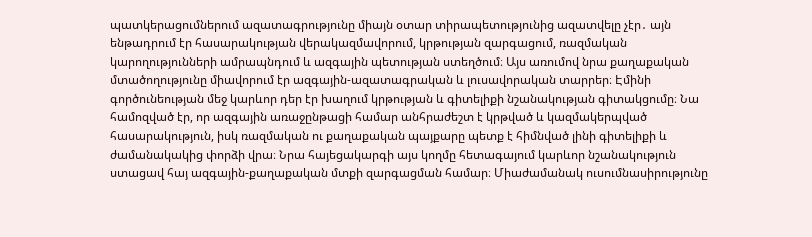պատկերացումներում ազատագրությունը միայն օտար տիրապետությունից ազատվելը չէր․ այն ենթադրում էր հասարակության վերակազմավորում, կրթության զարգացում, ռազմական կարողությունների ամրապնդում և ազգային պետության ստեղծում։ Այս առումով նրա քաղաքական մտածողությունը միավորում էր ազգային-ազատագրական և լուսավորական տարրեր։ Էմինի գործունեության մեջ կարևոր դեր էր խաղում կրթության և գիտելիքի նշանակության գիտակցումը։ Նա համոզված էր, որ ազգային առաջընթացի համար անհրաժեշտ է կրթված և կազմակերպված հասարակություն, իսկ ռազմական ու քաղաքական պայքարը պետք է հիմնված լինի գիտելիքի և ժամանակակից փորձի վրա։ Նրա հայեցակարգի այս կողմը հետագայում կարևոր նշանակություն ստացավ հայ ազգային-քաղաքական մտքի զարգացման համար։ Միաժամանակ ուսումնասիրությունը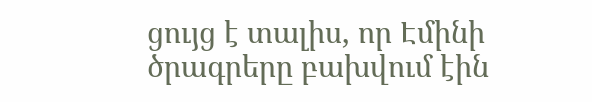ցույց է տալիս, որ Էմինի ծրագրերը բախվում էին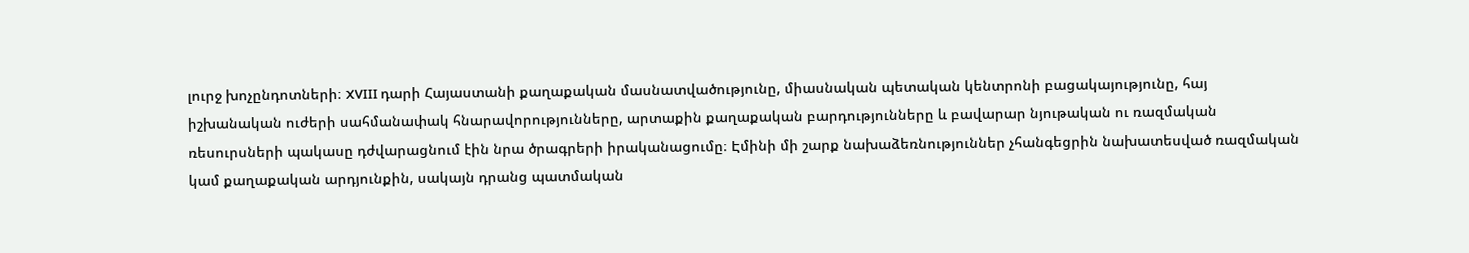լուրջ խոչընդոտների։ XVIII դարի Հայաստանի քաղաքական մասնատվածությունը, միասնական պետական կենտրոնի բացակայությունը, հայ իշխանական ուժերի սահմանափակ հնարավորությունները, արտաքին քաղաքական բարդությունները և բավարար նյութական ու ռազմական ռեսուրսների պակասը դժվարացնում էին նրա ծրագրերի իրականացումը։ Էմինի մի շարք նախաձեռնություններ չհանգեցրին նախատեսված ռազմական կամ քաղաքական արդյունքին, սակայն դրանց պատմական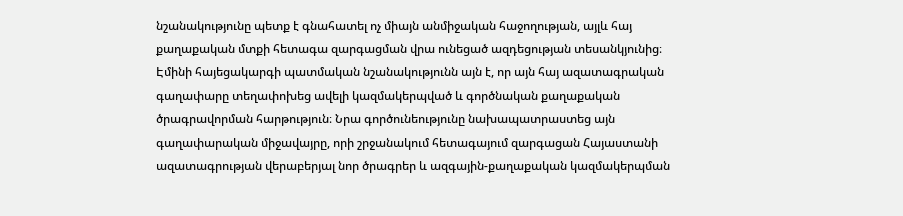նշանակությունը պետք է գնահատել ոչ միայն անմիջական հաջողության, այլև հայ քաղաքական մտքի հետագա զարգացման վրա ունեցած ազդեցության տեսանկյունից։ Էմինի հայեցակարգի պատմական նշանակությունն այն է, որ այն հայ ազատագրական գաղափարը տեղափոխեց ավելի կազմակերպված և գործնական քաղաքական ծրագրավորման հարթություն։ Նրա գործունեությունը նախապատրաստեց այն գաղափարական միջավայրը, որի շրջանակում հետագայում զարգացան Հայաստանի ազատագրության վերաբերյալ նոր ծրագրեր և ազգային-քաղաքական կազմակերպման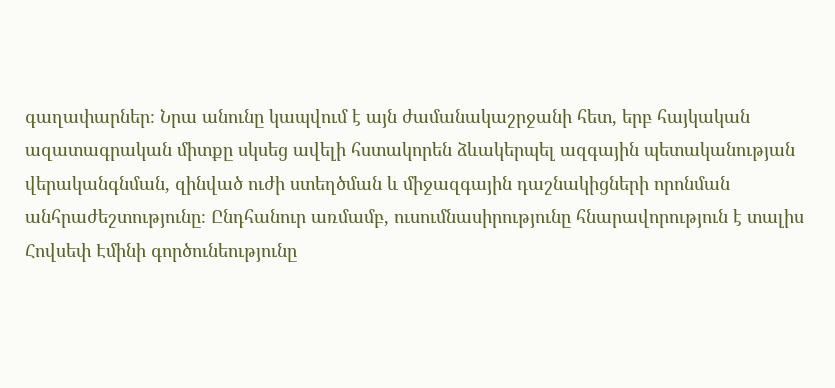գաղափարներ։ Նրա անունը կապվում է այն ժամանակաշրջանի հետ, երբ հայկական ազատագրական միտքը սկսեց ավելի հստակորեն ձևակերպել ազգային պետականության վերականգնման, զինված ուժի ստեղծման և միջազգային դաշնակիցների որոնման անհրաժեշտությունը։ Ընդհանուր առմամբ, ուսումնասիրությունը հնարավորություն է տալիս Հովսեփ Էմինի գործունեությունը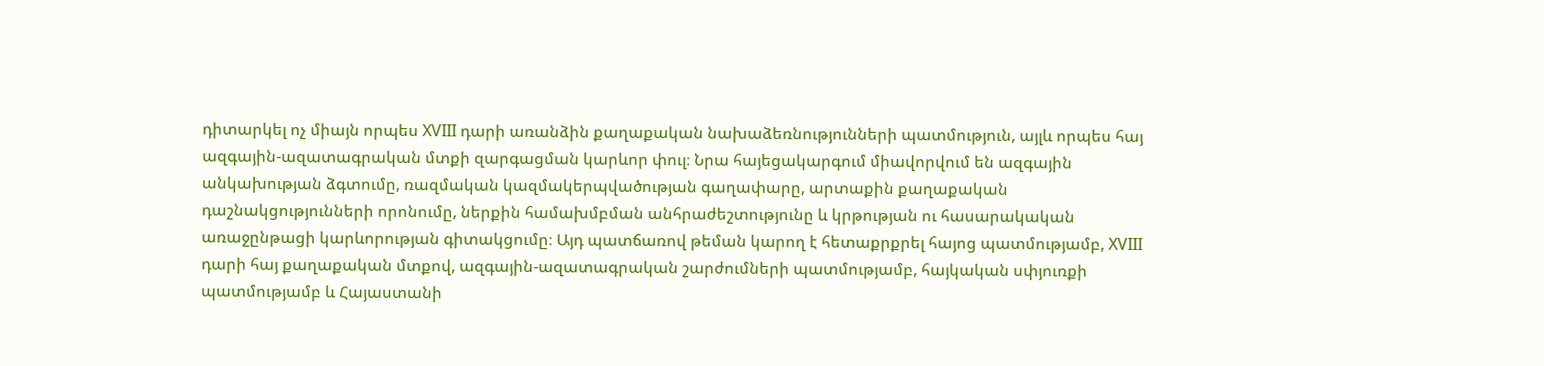դիտարկել ոչ միայն որպես XVIII դարի առանձին քաղաքական նախաձեռնությունների պատմություն, այլև որպես հայ ազգային-ազատագրական մտքի զարգացման կարևոր փուլ։ Նրա հայեցակարգում միավորվում են ազգային անկախության ձգտումը, ռազմական կազմակերպվածության գաղափարը, արտաքին քաղաքական դաշնակցությունների որոնումը, ներքին համախմբման անհրաժեշտությունը և կրթության ու հասարակական առաջընթացի կարևորության գիտակցումը։ Այդ պատճառով թեման կարող է հետաքրքրել հայոց պատմությամբ, XVIII դարի հայ քաղաքական մտքով, ազգային-ազատագրական շարժումների պատմությամբ, հայկական սփյուռքի պատմությամբ և Հայաստանի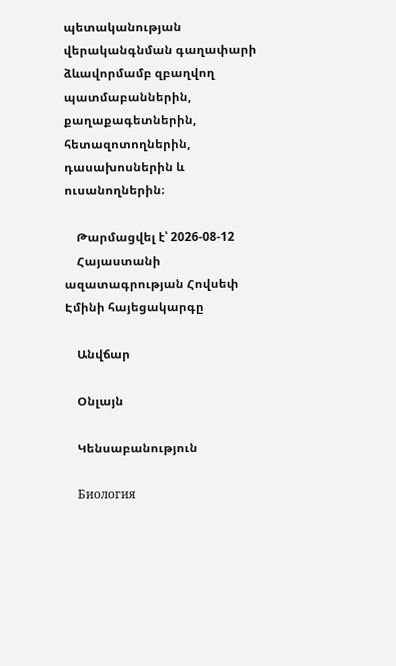պետականության վերականգնման գաղափարի ձևավորմամբ զբաղվող պատմաբաններին, քաղաքագետներին, հետազոտողներին, դասախոսներին և ուսանողներին։

    Թարմացվել է՝ 2026-08-12
    Հայաստանի ազատագրության Հովսեփ Էմինի հայեցակարգը

    Անվճար

    Օնլայն

    Կենսաբանություն

    Биология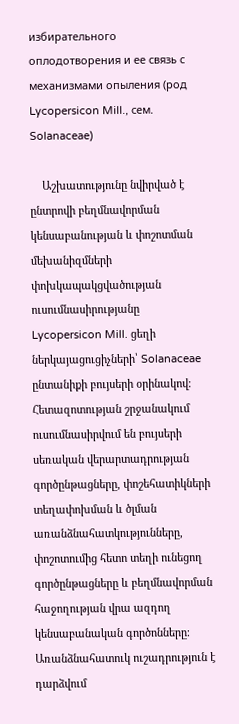избирательного оплодотворения и ее связь с механизмами опыления (род Lycopersicon Mill., сем. Solanaceae)

    Աշխատությունը նվիրված է ընտրովի բեղմնավորման կենսաբանության և փոշոտման մեխանիզմների փոխկապակցվածության ուսումնասիրությանը Lycopersicon Mill. ցեղի ներկայացուցիչների՝ Solanaceae ընտանիքի բույսերի օրինակով։ Հետազոտության շրջանակում ուսումնասիրվում են բույսերի սեռական վերարտադրության գործընթացները, փոշեհատիկների տեղափոխման և ծլման առանձնահատկությունները, փոշոտումից հետո տեղի ունեցող գործընթացները և բեղմնավորման հաջողության վրա ազդող կենսաբանական գործոնները։ Առանձնահատուկ ուշադրություն է դարձվում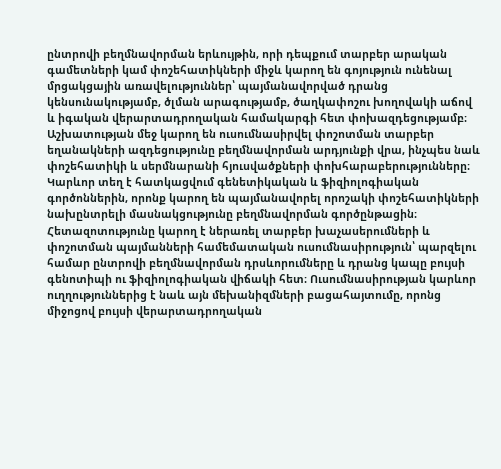ընտրովի բեղմնավորման երևույթին, որի դեպքում տարբեր արական գամետների կամ փոշեհատիկների միջև կարող են գոյություն ունենալ մրցակցային առավելություններ՝ պայմանավորված դրանց կենսունակությամբ, ծլման արագությամբ, ծաղկափոշու խողովակի աճով և իգական վերարտադրողական համակարգի հետ փոխազդեցությամբ։ Աշխատության մեջ կարող են ուսումնասիրվել փոշոտման տարբեր եղանակների ազդեցությունը բեղմնավորման արդյունքի վրա, ինչպես նաև փոշեհատիկի և սերմնարանի հյուսվածքների փոխհարաբերությունները։ Կարևոր տեղ է հատկացվում գենետիկական և ֆիզիոլոգիական գործոններին, որոնք կարող են պայմանավորել որոշակի փոշեհատիկների նախընտրելի մասնակցությունը բեղմնավորման գործընթացին։ Հետազոտությունը կարող է ներառել տարբեր խաչասերումների և փոշոտման պայմանների համեմատական ուսումնասիրություն՝ պարզելու համար ընտրովի բեղմնավորման դրսևորումները և դրանց կապը բույսի գենոտիպի ու ֆիզիոլոգիական վիճակի հետ։ Ուսումնասիրության կարևոր ուղղություններից է նաև այն մեխանիզմների բացահայտումը, որոնց միջոցով բույսի վերարտադրողական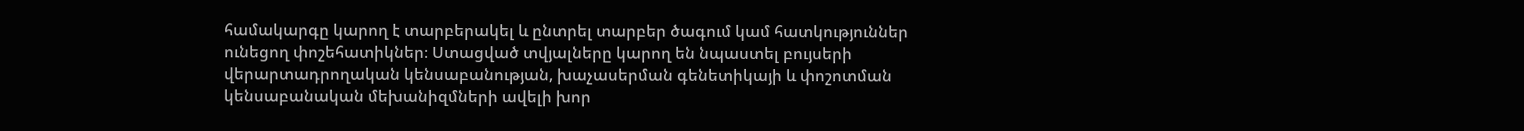համակարգը կարող է տարբերակել և ընտրել տարբեր ծագում կամ հատկություններ ունեցող փոշեհատիկներ։ Ստացված տվյալները կարող են նպաստել բույսերի վերարտադրողական կենսաբանության, խաչասերման գենետիկայի և փոշոտման կենսաբանական մեխանիզմների ավելի խոր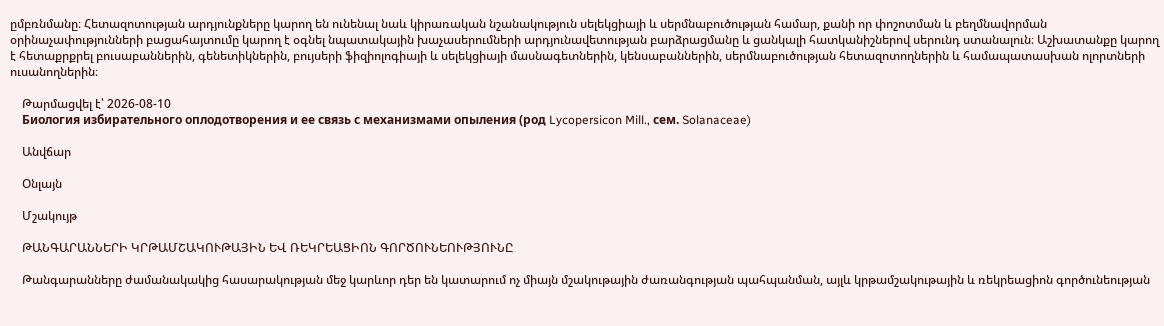ըմբռնմանը։ Հետազոտության արդյունքները կարող են ունենալ նաև կիրառական նշանակություն սելեկցիայի և սերմնաբուծության համար, քանի որ փոշոտման և բեղմնավորման օրինաչափությունների բացահայտումը կարող է օգնել նպատակային խաչասերումների արդյունավետության բարձրացմանը և ցանկալի հատկանիշներով սերունդ ստանալուն։ Աշխատանքը կարող է հետաքրքրել բուսաբաններին, գենետիկներին, բույսերի ֆիզիոլոգիայի և սելեկցիայի մասնագետներին, կենսաբաններին, սերմնաբուծության հետազոտողներին և համապատասխան ոլորտների ուսանողներին։

    Թարմացվել է՝ 2026-08-10
    Биология избирательного оплодотворения и ее связь с механизмами опыления (род Lycopersicon Mill., сем. Solanaceae)

    Անվճար

    Օնլայն

    Մշակույթ

    ԹԱՆԳԱՐԱՆՆԵՐԻ ԿՐԹԱՄՇԱԿՈՒԹԱՅԻՆ ԵՎ ՌԵԿՐԵԱՑԻՈՆ ԳՈՐԾՈՒՆԵՈՒԹՅՈՒՆԸ

    Թանգարանները ժամանակակից հասարակության մեջ կարևոր դեր են կատարում ոչ միայն մշակութային ժառանգության պահպանման, այլև կրթամշակութային և ռեկրեացիոն գործունեության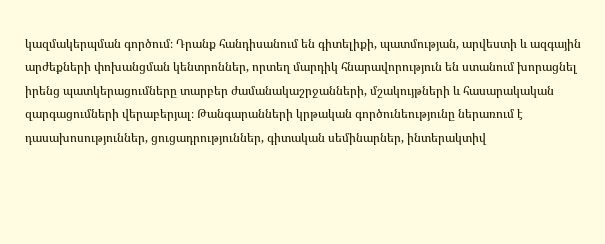կազմակերպման գործում։ Դրանք հանդիսանում են գիտելիքի, պատմության, արվեստի և ազգային արժեքների փոխանցման կենտրոններ, որտեղ մարդիկ հնարավորություն են ստանում խորացնել իրենց պատկերացումները տարբեր ժամանակաշրջանների, մշակույթների և հասարակական զարգացումների վերաբերյալ։ Թանգարանների կրթական գործունեությունը ներառում է դասախոսություններ, ցուցադրություններ, գիտական սեմինարներ, ինտերակտիվ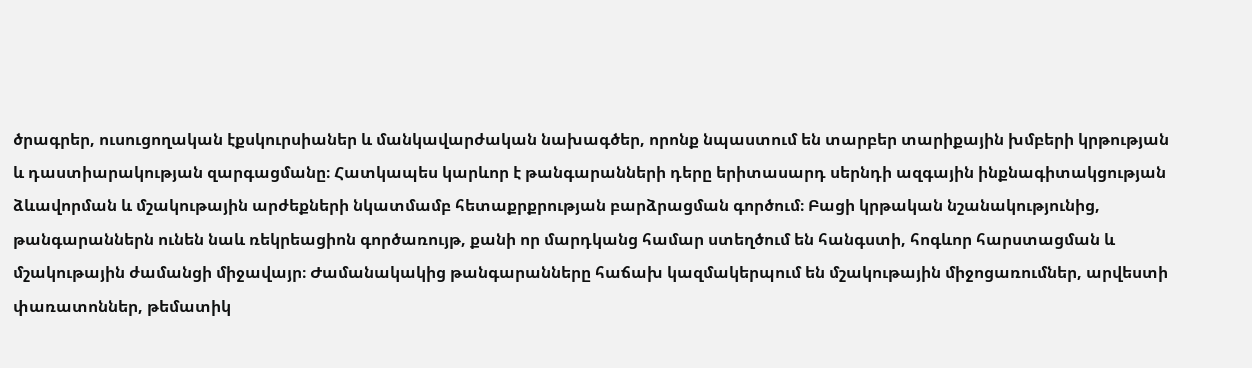ծրագրեր, ուսուցողական էքսկուրսիաներ և մանկավարժական նախագծեր, որոնք նպաստում են տարբեր տարիքային խմբերի կրթության և դաստիարակության զարգացմանը։ Հատկապես կարևոր է թանգարանների դերը երիտասարդ սերնդի ազգային ինքնագիտակցության ձևավորման և մշակութային արժեքների նկատմամբ հետաքրքրության բարձրացման գործում։ Բացի կրթական նշանակությունից, թանգարաններն ունեն նաև ռեկրեացիոն գործառույթ, քանի որ մարդկանց համար ստեղծում են հանգստի, հոգևոր հարստացման և մշակութային ժամանցի միջավայր։ Ժամանակակից թանգարանները հաճախ կազմակերպում են մշակութային միջոցառումներ, արվեստի փառատոններ, թեմատիկ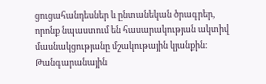ցուցահանդեսներ և ընտանեկան ծրագրեր, որոնք նպաստում են հասարակության ակտիվ մասնակցությանը մշակութային կյանքին։ Թանգարանային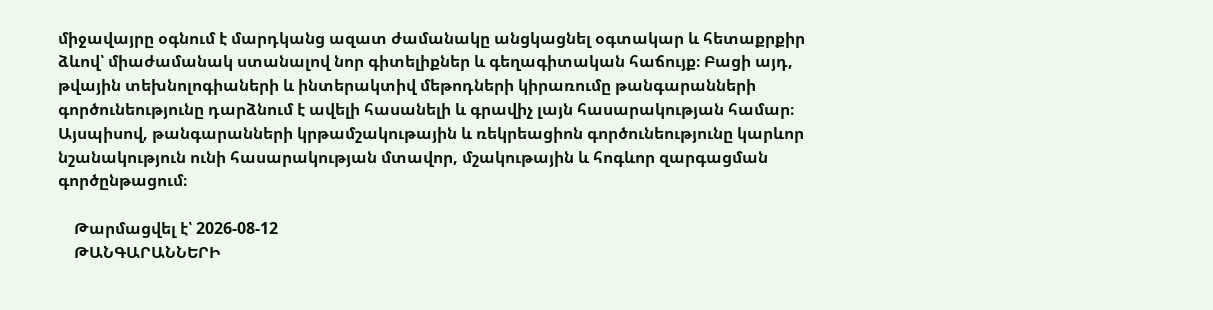միջավայրը օգնում է մարդկանց ազատ ժամանակը անցկացնել օգտակար և հետաքրքիր ձևով՝ միաժամանակ ստանալով նոր գիտելիքներ և գեղագիտական հաճույք։ Բացի այդ, թվային տեխնոլոգիաների և ինտերակտիվ մեթոդների կիրառումը թանգարանների գործունեությունը դարձնում է ավելի հասանելի և գրավիչ լայն հասարակության համար։ Այսպիսով, թանգարանների կրթամշակութային և ռեկրեացիոն գործունեությունը կարևոր նշանակություն ունի հասարակության մտավոր, մշակութային և հոգևոր զարգացման գործընթացում։

    Թարմացվել է՝ 2026-08-12
    ԹԱՆԳԱՐԱՆՆԵՐԻ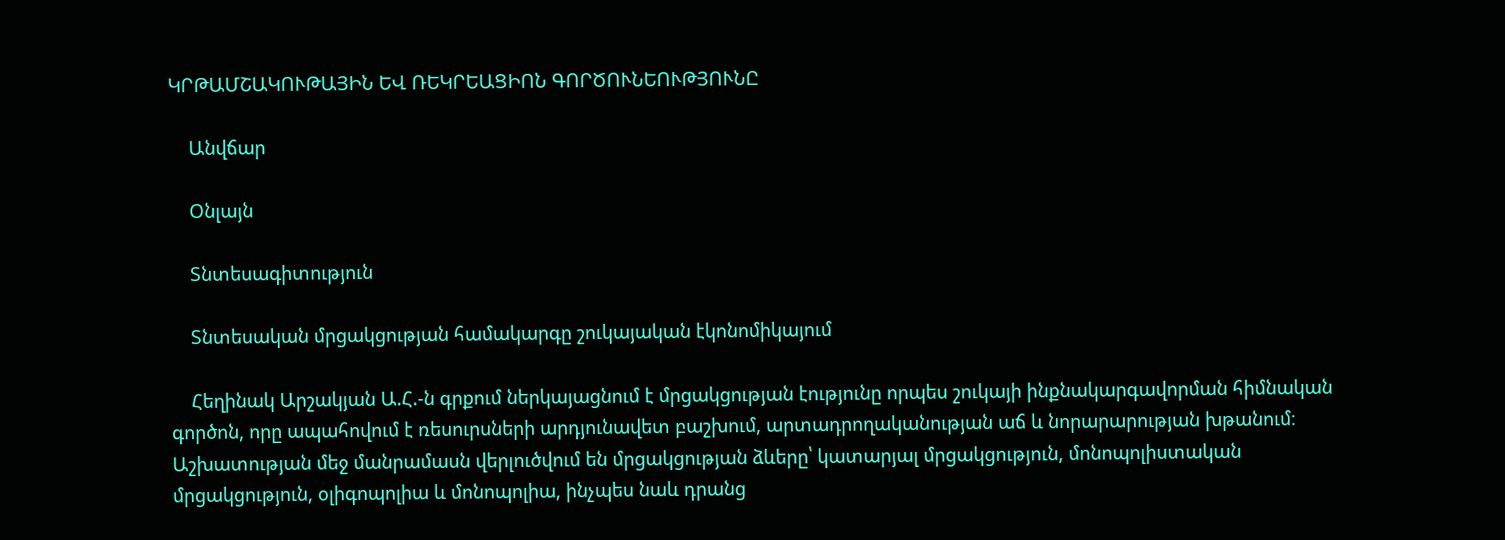ԿՐԹԱՄՇԱԿՈՒԹԱՅԻՆ ԵՎ ՌԵԿՐԵԱՑԻՈՆ ԳՈՐԾՈՒՆԵՈՒԹՅՈՒՆԸ

    Անվճար

    Օնլայն

    Տնտեսագիտություն

    Տնտեսական մրցակցության համակարգը շուկայական էկոնոմիկայում

    Հեղինակ Արշակյան Ա.Հ.-ն գրքում ներկայացնում է մրցակցության էությունը որպես շուկայի ինքնակարգավորման հիմնական գործոն, որը ապահովում է ռեսուրսների արդյունավետ բաշխում, արտադրողականության աճ և նորարարության խթանում։ Աշխատության մեջ մանրամասն վերլուծվում են մրցակցության ձևերը՝ կատարյալ մրցակցություն, մոնոպոլիստական մրցակցություն, օլիգոպոլիա և մոնոպոլիա, ինչպես նաև դրանց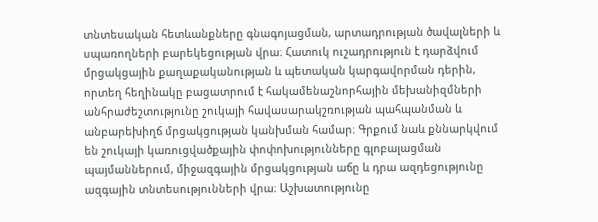տնտեսական հետևանքները գնագոյացման, արտադրության ծավալների և սպառողների բարեկեցության վրա։ Հատուկ ուշադրություն է դարձվում մրցակցային քաղաքականության և պետական կարգավորման դերին, որտեղ հեղինակը բացատրում է հակամենաշնորհային մեխանիզմների անհրաժեշտությունը շուկայի հավասարակշռության պահպանման և անբարեխիղճ մրցակցության կանխման համար։ Գրքում նաև քննարկվում են շուկայի կառուցվածքային փոփոխությունները գլոբալացման պայմաններում, միջազգային մրցակցության աճը և դրա ազդեցությունը ազգային տնտեսությունների վրա։ Աշխատությունը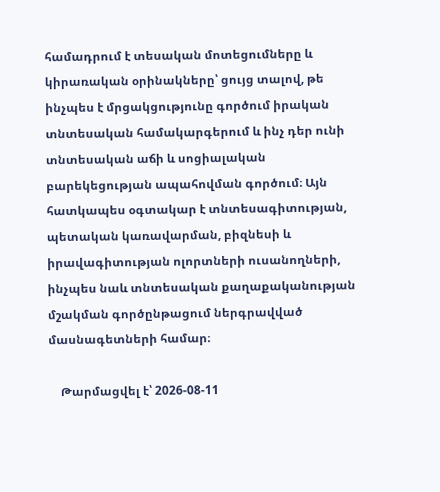համադրում է տեսական մոտեցումները և կիրառական օրինակները՝ ցույց տալով, թե ինչպես է մրցակցությունը գործում իրական տնտեսական համակարգերում և ինչ դեր ունի տնտեսական աճի և սոցիալական բարեկեցության ապահովման գործում։ Այն հատկապես օգտակար է տնտեսագիտության, պետական կառավարման, բիզնեսի և իրավագիտության ոլորտների ուսանողների, ինչպես նաև տնտեսական քաղաքականության մշակման գործընթացում ներգրավված մասնագետների համար։

    Թարմացվել է՝ 2026-08-11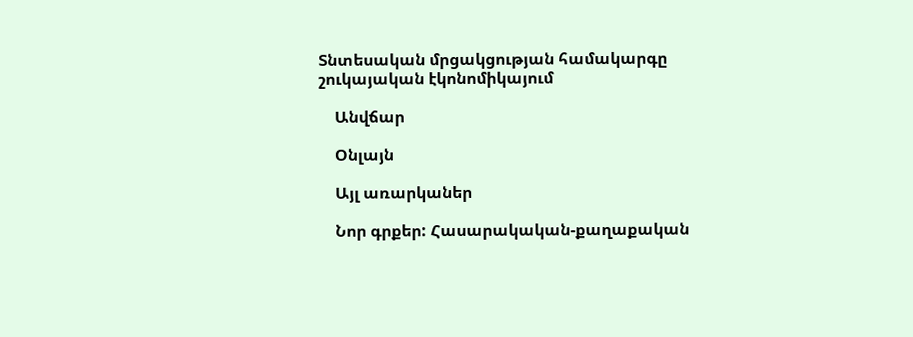Տնտեսական մրցակցության համակարգը շուկայական էկոնոմիկայում

    Անվճար

    Օնլայն

    Այլ առարկաներ

    Նոր գրքեր: Հասարակական-քաղաքական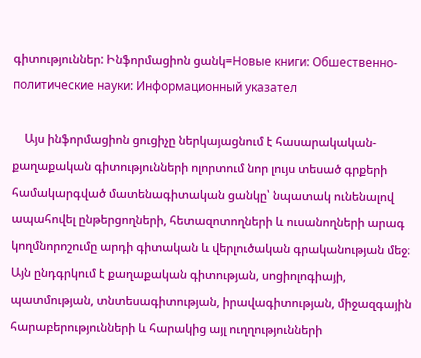գիտություններ: Ինֆորմացիոն ցանկ=Новые книги: Обшественно-политические науки: Информационный указател

    Այս ինֆորմացիոն ցուցիչը ներկայացնում է հասարակական-քաղաքական գիտությունների ոլորտում նոր լույս տեսած գրքերի համակարգված մատենագիտական ցանկը՝ նպատակ ունենալով ապահովել ընթերցողների, հետազոտողների և ուսանողների արագ կողմնորոշումը արդի գիտական և վերլուծական գրականության մեջ։ Այն ընդգրկում է քաղաքական գիտության, սոցիոլոգիայի, պատմության, տնտեսագիտության, իրավագիտության, միջազգային հարաբերությունների և հարակից այլ ուղղությունների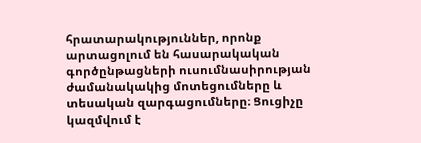հրատարակություններ, որոնք արտացոլում են հասարակական գործընթացների ուսումնասիրության ժամանակակից մոտեցումները և տեսական զարգացումները։ Ցուցիչը կազմվում է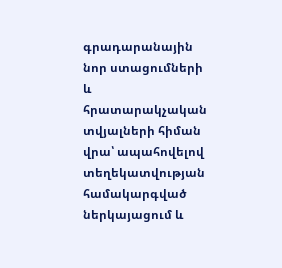գրադարանային նոր ստացումների և հրատարակչական տվյալների հիման վրա՝ ապահովելով տեղեկատվության համակարգված ներկայացում և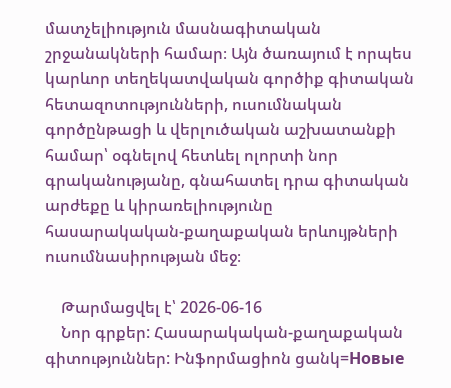մատչելիություն մասնագիտական շրջանակների համար։ Այն ծառայում է որպես կարևոր տեղեկատվական գործիք գիտական հետազոտությունների, ուսումնական գործընթացի և վերլուծական աշխատանքի համար՝ օգնելով հետևել ոլորտի նոր գրականությանը, գնահատել դրա գիտական արժեքը և կիրառելիությունը հասարակական-քաղաքական երևույթների ուսումնասիրության մեջ։

    Թարմացվել է՝ 2026-06-16
    Նոր գրքեր: Հասարակական-քաղաքական գիտություններ: Ինֆորմացիոն ցանկ=Новые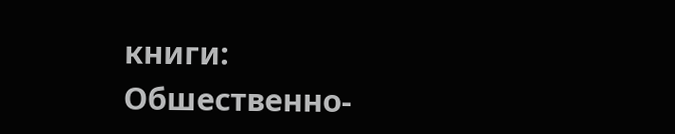книги: Обшественно-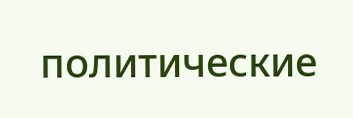политические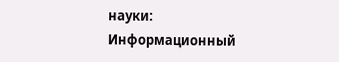науки: Информационный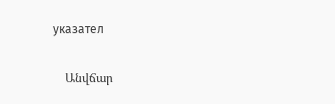указател

    Անվճար